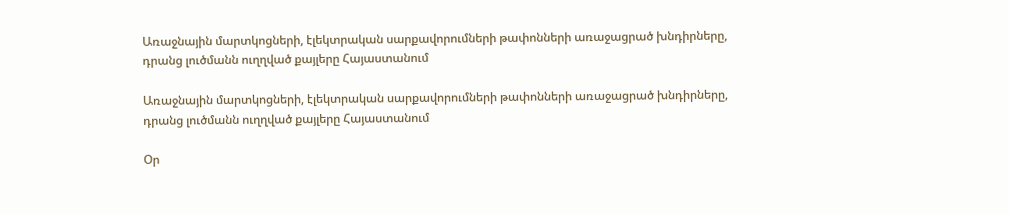Առաջնային մարտկոցների, էլեկտրական սարքավորումների թափոնների առաջացրած խնդիրները, դրանց լուծմանն ուղղված քայլերը Հայաստանում

Առաջնային մարտկոցների, էլեկտրական սարքավորումների թափոնների առաջացրած խնդիրները, դրանց լուծմանն ուղղված քայլերը Հայաստանում

Օր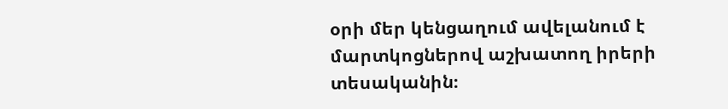օրի մեր կենցաղում ավելանում է մարտկոցներով աշխատող իրերի տեսականին։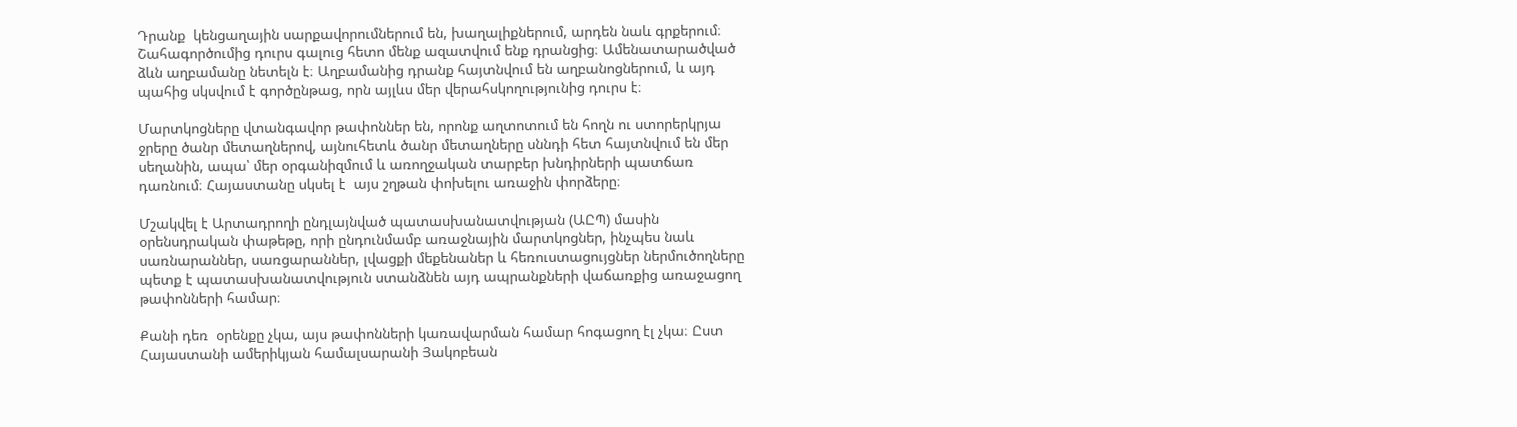Դրանք  կենցաղային սարքավորումներում են, խաղալիքներում, արդեն նաև գրքերում։ Շահագործումից դուրս գալուց հետո մենք ազատվում ենք դրանցից։ Ամենատարածված ձևն աղբամանը նետելն է։ Աղբամանից դրանք հայտնվում են աղբանոցներում, և այդ  պահից սկսվում է գործընթաց, որն այլևս մեր վերահսկողությունից դուրս է։

Մարտկոցները վտանգավոր թափոններ են, որոնք աղտոտում են հողն ու ստորերկրյա ջրերը ծանր մետաղներով, այնուհետև ծանր մետաղները սննդի հետ հայտնվում են մեր սեղանին, ապա՝ մեր օրգանիզմում և առողջական տարբեր խնդիրների պատճառ դառնում։ Հայաստանը սկսել է  այս շղթան փոխելու առաջին փորձերը։

Մշակվել է Արտադրողի ընդլայնված պատասխանատվության (ԱԸՊ) մասին օրենսդրական փաթեթը, որի ընդունմամբ առաջնային մարտկոցներ, ինչպես նաև սառնարաններ, սառցարաններ, լվացքի մեքենաներ և հեռուստացույցներ ներմուծողները պետք է պատասխանատվություն ստանձնեն այդ ապրանքների վաճառքից առաջացող թափոնների համար։

Քանի դեռ  օրենքը չկա, այս թափոնների կառավարման համար հոգացող էլ չկա։ Ըստ Հայաստանի ամերիկյան համալսարանի Յակոբեան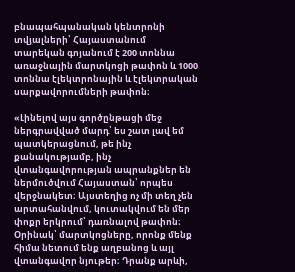բնապահպանական կենտրոնի տվյալների՝ Հայաստանում տարեկան գոյանում է 200 տոննա առաջնային մարտկոցի թափոն և 1000 տոննա էլեկտրոնային և էլեկտրական սարքավորումների թափոն։

«Լինելով այս գործընթացի մեջ ներգրավված մարդ՝ ես շատ լավ եմ պատկերացնում, թե ինչ քանակությամբ, ինչ վտանգավորության ապրանքներ են ներմուծվում Հայաստան՝ որպես վերջնակետ։ Այստեղից ոչ մի տեղ չեն արտահանվում, կուտակվում են մեր փոքր երկրում՝ դառնալով թափոն։ Օրինակ՝ մարտկոցները, որոնք մենք հիմա նետում ենք աղբանոց և այլ վտանգավոր նյութեր։ Դրանք արևի,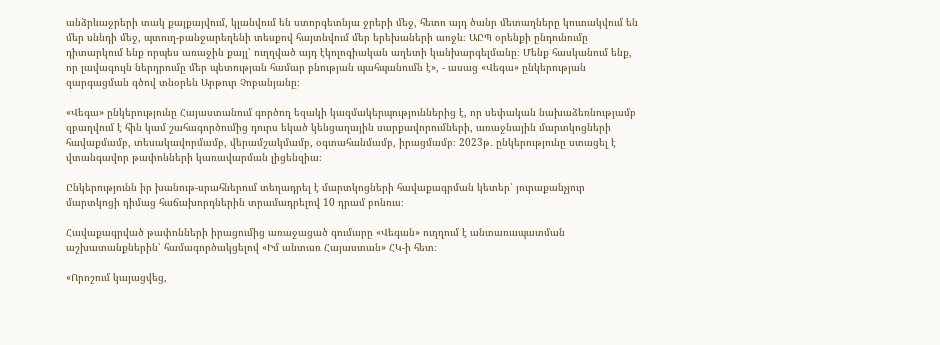անձրևաջրերի տակ քայքայվում, կլանվում են ստորգետնյա ջրերի մեջ, հետո այդ ծանր մետաղները կուտակվում են մեր սննդի մեջ, պտուղ-բանջարեղենի տեսքով հայտնվում մեր երեխաների առջև։ ԱԸՊ օրենքի ընդունումը դիտարկում ենք որպես առաջին քայլ՝ ուղղված այդ էկոլոգիական աղետի կանխարգելմանը։ Մենք հասկանում ենք, որ լավագույն ներդրումը մեր պետության համար բնության պահպանումն է», - ասաց «Վեգա» ընկերության զարգացման գծով տնօրեն Արթուր Չոբանյանը։

«Վեգա» ընկերությունը Հայաստանում գործող եզակի կազմակերպություններից է, որ սեփական նախաձեռնությամբ  զբաղվում է հին կամ շահագործումից դուրս եկած կենցաղային սարքավորումների, առաջնային մարտկոցների հավաքմամբ, տեսակավորմամբ, վերամշակմամբ, օգտահանմամբ, իրացմամբ։ 2023թ․ ընկերությունը ստացել է վտանգավոր թափոնների կառավարման լիցենզիա։

Ընկերությունն իր խանութ-սրահներում տեղադրել է մարտկոցների հավաքագրման կետեր՝ յուրաքանչյուր մարտկոցի դիմաց հաճախորդներին տրամադրելով 10 դրամ բոնուս։

Հավաքագրված թափոնների իրացումից առաջացած գումարը «Վեգան» ուղղում է անտառապատման աշխատանքներին՝ համագործակցելով «Իմ անտառ Հայաստան» ՀԿ-ի հետ։

«Որոշում կայացվեց,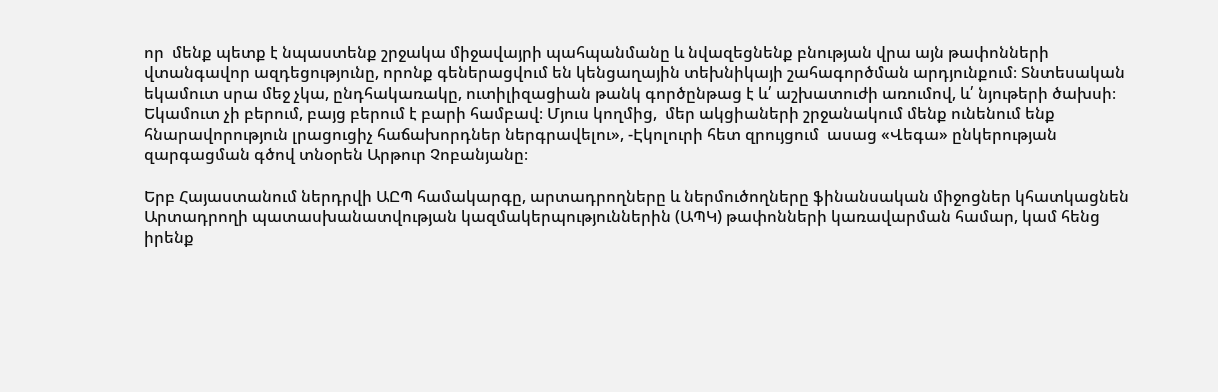որ  մենք պետք է նպաստենք շրջակա միջավայրի պահպանմանը և նվազեցնենք բնության վրա այն թափոնների վտանգավոր ազդեցությունը, որոնք գեներացվում են կենցաղային տեխնիկայի շահագործման արդյունքում։ Տնտեսական եկամուտ սրա մեջ չկա, ընդհակառակը, ուտիլիզացիան թանկ գործընթաց է և՛ աշխատուժի առումով, և՛ նյութերի ծախսի։ Եկամուտ չի բերում, բայց բերում է բարի համբավ։ Մյուս կողմից,  մեր ակցիաների շրջանակում մենք ունենում ենք հնարավորություն լրացուցիչ հաճախորդներ ներգրավելու», -Էկոլուրի հետ զրույցում  ասաց «Վեգա» ընկերության զարգացման գծով տնօրեն Արթուր Չոբանյանը։

Երբ Հայաստանում ներդրվի ԱԸՊ համակարգը, արտադրողները և ներմուծողները ֆինանսական միջոցներ կհատկացնեն Արտադրողի պատասխանատվության կազմակերպություններին (ԱՊԿ) թափոնների կառավարման համար, կամ հենց իրենք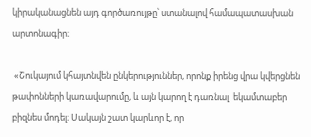կիրականացնեն այդ գործառույթը՝ ստանալով համապատասխան արտոնագիր։

 «Շուկայում կհայտնվեն ընկերություններ, որոնք իրենց վրա կվերցնեն թափոնների կառավարումը, և այն կարող է դառնալ  եկամտաբեր բիզնես մոդել։ Սակայն շատ կարևոր է, որ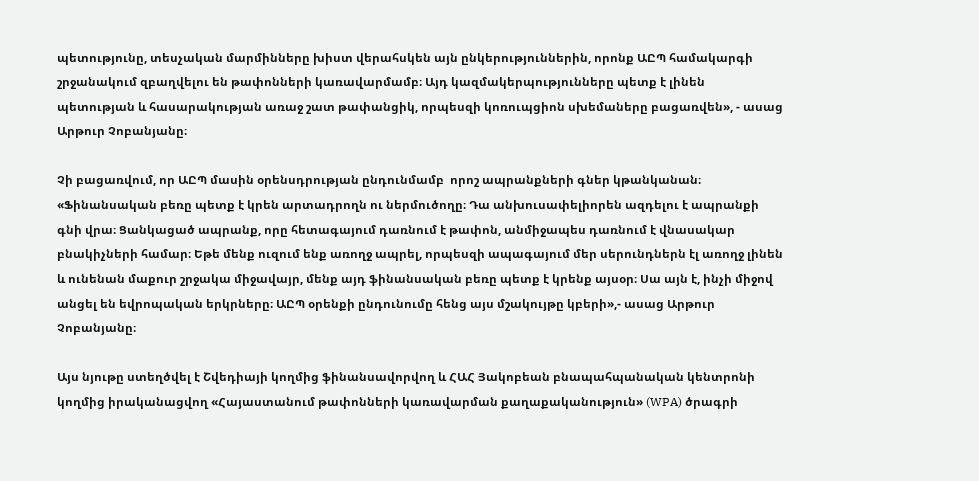պետությունը, տեսչական մարմինները խիստ վերահսկեն այն ընկերություններին, որոնք ԱԸՊ համակարգի շրջանակում զբաղվելու են թափոնների կառավարմամբ։ Այդ կազմակերպությունները պետք է լինեն պետության և հասարակության առաջ շատ թափանցիկ, որպեսզի կոռուպցիոն սխեմաները բացառվեն», - ասաց Արթուր Չոբանյանը։

Չի բացառվում, որ ԱԸՊ մասին օրենսդրության ընդունմամբ  որոշ ապրանքների գներ կթանկանան։ «Ֆինանսական բեռը պետք է կրեն արտադրողն ու ներմուծողը։ Դա անխուսափելիորեն ազդելու է ապրանքի գնի վրա։ Ցանկացած ապրանք, որը հետագայում դառնում է թափոն, անմիջապես դառնում է վնասակար բնակիչների համար։ Եթե մենք ուզում ենք առողջ ապրել, որպեսզի ապագայում մեր սերունդներն էլ առողջ լինեն և ունենան մաքուր շրջակա միջավայր, մենք այդ ֆինանսական բեռը պետք է կրենք այսօր։ Սա այն է, ինչի միջով անցել են եվրոպական երկրները։ ԱԸՊ օրենքի ընդունումը հենց այս մշակույթը կբերի»,- ասաց Արթուր Չոբանյանը։

Այս նյութը ստեղծվել է Շվեդիայի կողմից ֆինանսավորվող և ՀԱՀ Յակոբեան բնապահպանական կենտրոնի կողմից իրականացվող «Հայաստանում թափոնների կառավարման քաղաքականություն» (WPA) ծրագրի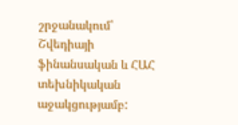շրջանակում՝ Շվեդիայի ֆինանսական և ՀԱՀ տեխնիկական աջակցությամբ: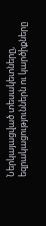Ներկայացված տեսակետները, եզրակացություններն ու կարծիքները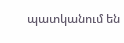պատկանում են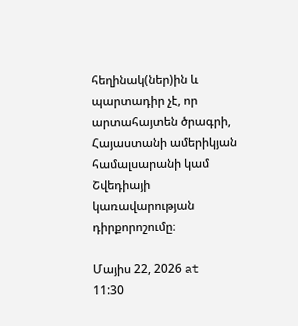հեղինակ(ներ)ին և պարտադիր չէ, որ արտահայտեն ծրագրի, Հայաստանի ամերիկյան համալսարանի կամ Շվեդիայի կառավարության դիրքորոշումը։

Մայիս 22, 2026 at 11:30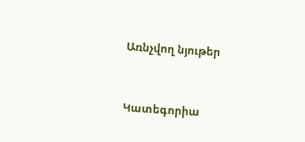Առնչվող նյութեր


Կատեգորիա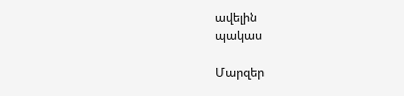ավելին
պակաս

Մարզեր